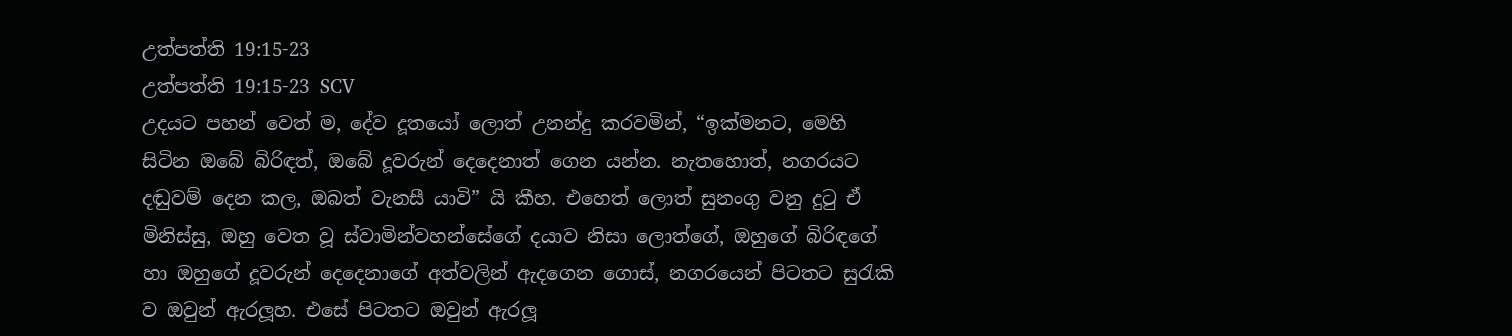උත්පත්ති 19:15-23
උත්පත්ති 19:15-23 SCV
උදයට පහන් වෙත් ම, දේව දූතයෝ ලොත් උනන්දු කරවමින්, “ඉක්මනට, මෙහි සිටින ඔබේ බිරිඳත්, ඔබේ දූවරුන් දෙදෙනාත් ගෙන යන්න. නැතහොත්, නගරයට දඬුවම් දෙන කල, ඔබත් වැනසී යාවි” යි කීහ. එහෙත් ලොත් සුනංගු වනු දුටු ඒ මිනිස්සු, ඔහු වෙත වූ ස්වාමින්වහන්සේගේ දයාව නිසා ලොත්ගේ, ඔහුගේ බිරිඳගේ හා ඔහුගේ දූවරුන් දෙදෙනාගේ අත්වලින් ඇදගෙන ගොස්, නගරයෙන් පිටතට සුරැකි ව ඔවුන් ඇරලූහ. එසේ පිටතට ඔවුන් ඇරලූ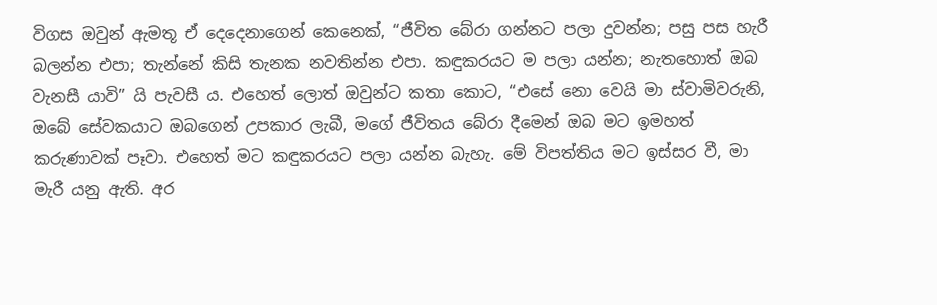විගස ඔවුන් ඇමතූ ඒ දෙදෙනාගෙන් කෙනෙක්, “ජීවිත බේරා ගන්නට පලා දුවන්න; පසු පස හැරී බලන්න එපා; තැන්නේ කිසි තැනක නවතින්න එපා. කඳුකරයට ම පලා යන්න; නැතහොත් ඔබ වැනසී යාවි” යි පැවසී ය. එහෙත් ලොත් ඔවුන්ට කතා කොට, “එසේ නො වෙයි මා ස්වාමිවරුනි, ඔබේ සේවකයාට ඔබගෙන් උපකාර ලැබී, මගේ ජීවිතය බේරා දීමෙන් ඔබ මට ඉමහත් කරුණාවක් පෑවා. එහෙත් මට කඳුකරයට පලා යන්න බැහැ. මේ විපත්තිය මට ඉස්සර වී, මා මැරී යනු ඇති. අර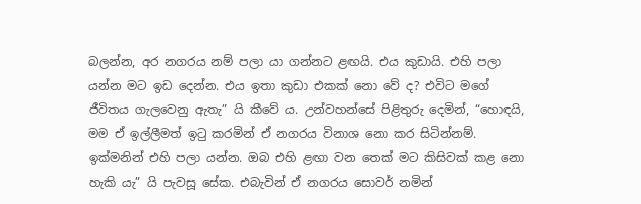බලන්න, අර නගරය නම් පලා යා ගන්නට ළඟයි. එය කුඩායි. එහි පලා යන්න මට ඉඩ දෙන්න. එය ඉතා කුඩා එකක් නො වේ ද? එවිට මගේ ජීවිතය ගැලවෙනු ඇතැ” යි කීවේ ය. උන්වහන්සේ පිළිතුරු දෙමින්, “හොඳයි, මම ඒ ඉල්ලීමත් ඉටු කරමින් ඒ නගරය විනාශ නො කර සිටින්නම්. ඉක්මනින් එහි පලා යන්න. ඔබ එහි ළඟා වන තෙක් මට කිසිවක් කළ නො හැකි යැ” යි පැවසූ සේක. එබැවින් ඒ නගරය සොවර් නමින්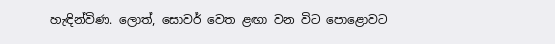හැඳින්විණ. ලොත්, සොවර් වෙත ළඟා වන විට පොළොවට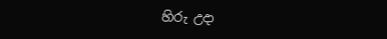හිරු උදා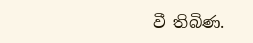වී තිබිණ.